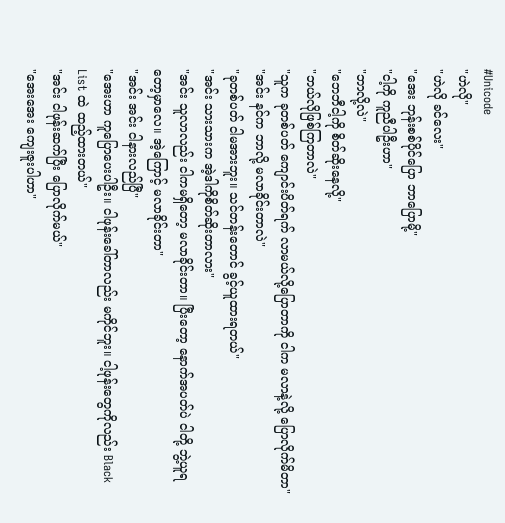#Unicode
"ဟဲလို"
"ဟဲလို ခင်လေး"
"အေး ဘုန်းစစ်ပိုင်ပြော ဘာပြောမို့"
"ငါ့ကို ကူညီပါဦးဟာ"
"ဘာလို့လဲ"
"ဘေဘီငါ့ကို စိတ်ဆိုးနေလို့"
"ဘယ်လိုဖြစ်ကြတာလဲ"
"သူက ခုတစ်ပတ် ကျောင်းပိတ်ရက် လာမယ်လို့ပြောတာကို ငါက မလာနဲ့လို့ ပြောလိုက်မိတာ"
"အင်း နင်က ဘာလို့ မလာခိုင်းတာလဲ"
"ခုတစ်ပတ် ငါမအားဘူး။ သင်တန်းတောင် ခွင့်ယူထားရတယ်"
"အင်း သားသားက အဲ့ဒါကိုစိတ်ဆိုးတာလား"
"အင်း သူလာလည်း ငါကမရှိတော့ မလာခိုင်းတာ။ ပြီးတော့ နောက်အပတ်ပဲ ငါတို့ ဘွဲ့ယူရတော့မှာလေ။ အဲ့ကြောင့် မလာခိုင်းတာ"
"အင်း အင်း ငါနားလည်ပြီ"
"အေးဟာ ကူပြောပေးပါဦး။ ငါဖုန်းခေါ်တာလည်း မကိုင်ဘူး။ ငါ့ဖုန်းတွေကိုလည်း Black List ထဲ ထည့်ထားတယ်"
"အင်း ငါဖုန်းဆက်ပြီး ပြောလိုက်မယ်"
"အေးအေး ကျေးဇူးပါဟာ"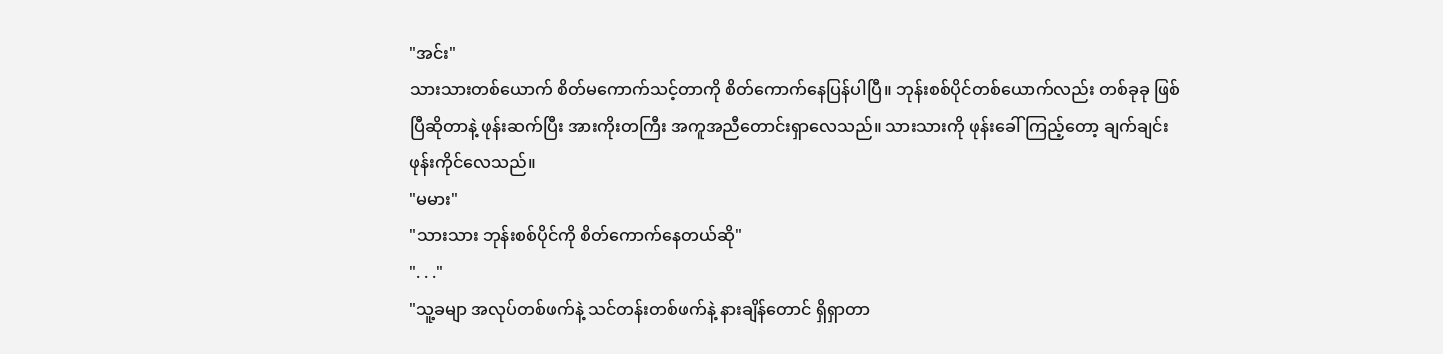"အင်း"
သားသားတစ်ယောက် စိတ်မကောက်သင့်တာကို စိတ်ကောက်နေပြန်ပါပြီ။ ဘုန်းစစ်ပိုင်တစ်ယောက်လည်း တစ်ခုခု ဖြစ်ပြီဆိုတာနဲ့ ဖုန်းဆက်ပြီး အားကိုးတကြီး အကူအညီတောင်းရှာလေသည်။ သားသားကို ဖုန်းခေါ်ကြည့်တော့ ချက်ချင်း ဖုန်းကိုင်လေသည်။
"မမား"
"သားသား ဘုန်းစစ်ပိုင်ကို စိတ်ကောက်နေတယ်ဆို"
". . ."
"သူ့ခမျာ အလုပ်တစ်ဖက်နဲ့ သင်တန်းတစ်ဖက်နဲ့ နားချိန်တောင် ရှိရှာတာ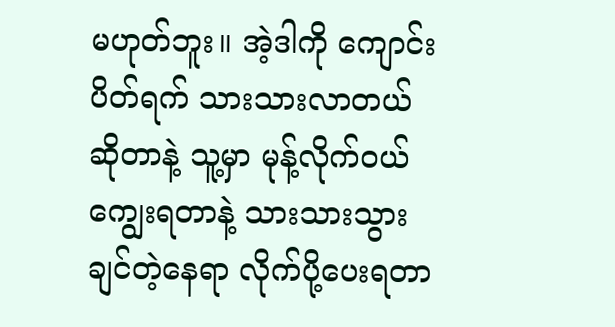မဟုတ်ဘူး။ အဲ့ဒါကို ကျောင်းပိတ်ရက် သားသားလာတယ်ဆိုတာနဲ့ သူ့မှာ မုန့်လိုက်ဝယ်ကျွေးရတာနဲ့ သားသားသွားချင်တဲ့နေရာ လိုက်ပို့ပေးရတာ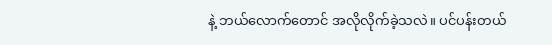နဲ့ ဘယ်လောက်တောင် အလိုလိုက်ခဲ့သလဲ။ ပင်ပန်းတယ်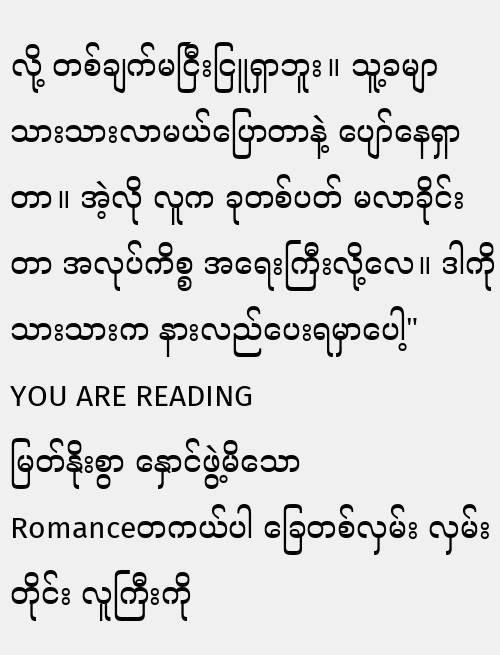လို့ တစ်ချက်မငြီးငြူရှာဘူး။ သူ့ခမျာ သားသားလာမယ်ပြောတာနဲ့ ပျော်နေရှာတာ။ အဲ့လို လူက ခုတစ်ပတ် မလာခိုင်းတာ အလုပ်ကိစ္စ အရေးကြီးလို့လေ။ ဒါကို သားသားက နားလည်ပေးရမှာပေါ့"
YOU ARE READING
မြတ်နိုးစွာ နှောင်ဖွဲ့မိသော
Romanceတကယ်ပါ ခြေတစ်လှမ်း လှမ်းတိုင်း လူကြီးကို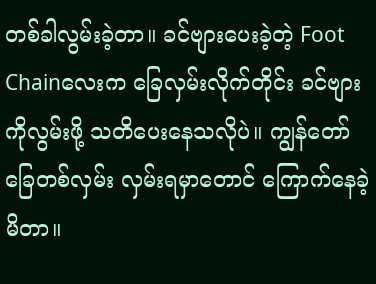တစ်ခါလွမ်းခဲ့တာ။ ခင်ဗျားပေးခဲ့တဲ့ Foot Chainလေးက ခြေလှမ်းလိုက်တိုင်း ခင်ဗျားကိုလွမ်းဖို့ သတိပေးနေသလိုပဲ။ ကျွန်တော် ခြေတစ်လှမ်း လှမ်းရမှာတောင် ကြောက်နေခဲ့မိတာ။